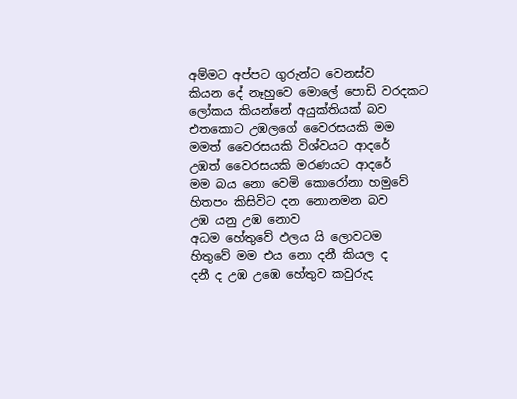අම්මට අප්පට ගුරුන්ට වෙනස්ව
කියන දේ නෑහුවෙ මොලේ පොඩි වරදකට
ලෝකය කියන්නේ අයුක්තියක් බව
එතකොට උඹලගේ වෛරසයකි මම
මමත් වෛරසයකි විශ්වයට ආදරේ
උඹත් වෛරසයකි මරණයට ආදරේ
මම බය නො වෙමි කොරෝනා හමුවේ
හිතපං කිසිවිට දන නොනමන බව
උඹ යනු උඹ නොව
අධම හේතුවේ ඵලය යි ලොවටම
හිතුවේ මම එය නො දනී කියල ද
දනී ද උඹ උඹෙ හේතුව කවුරුද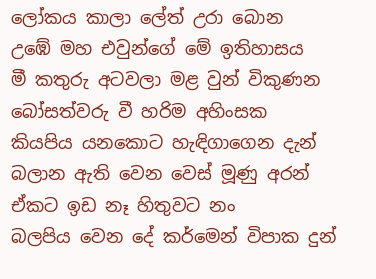ලෝකය කාලා ලේත් උරා බොන
උඹේ මහ එවුන්ගේ මේ ඉතිහාසය
මී කතුරු අටවලා මළ වුන් විකුණන
බෝසත්වරු වී හරිම අහිංසක
කියපිය යනකොට හැඳිගාගෙන දැන්
බලාන ඇති වෙන වෙස් මූණු අරන්
ඒකට ඉඩ නෑ හිතුවට නං
බලපිය වෙන දේ කර්මෙන් විපාක දුන්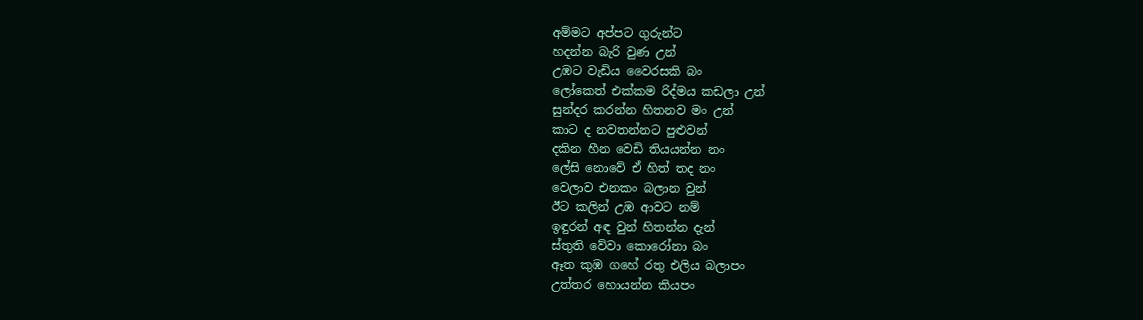අම්මට අප්පට ගුරුන්ට
හදන්න බැරි වුණ උන්
උඹට වැඩිය වෛරසකි බං
ලෝකෙත් එක්කම රිද්මය කඩලා උන්
සුන්දර කරන්න හිතනව මං උන්
කාට ද නවතන්නට පුළුවන්
දකින හීන වෙඩි තියයන්න නං
ලේසි නොවේ ඒ හිත් තද නං
වෙලාව එනකං බලාන වුන්
ඊට කලින් උඹ ආවට නම්
ඉඳුරන් අඳ වුන් හිතන්න දැන්
ස්තුති වේවා කොරෝනා බං
ඈත කුඹ ගහේ රතු එලිය බලාපං
උත්තර හොයන්න කියපං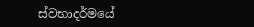ස්වභාදර්මයේ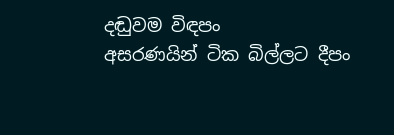දඬුවම විඳපං
අසරණයින් ටික බිල්ලට දීපං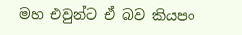මහ එවුන්ට ඒ බව කියපං